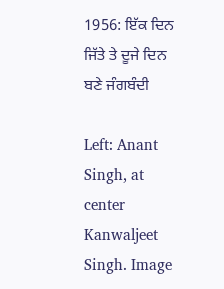1956: ਇੱਕ ਦਿਨ ਜਿੱਤੇ ਤੇ ਦੂਜੇ ਦਿਨ ਬਣੇ ਜੰਗਬੰਦੀ

Left: Anant Singh, at center Kanwaljeet Singh. Image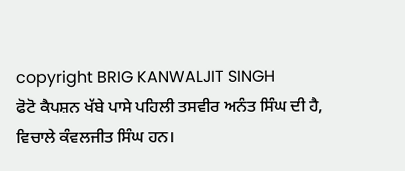copyright BRIG KANWALJIT SINGH
ਫੋਟੋ ਕੈਪਸ਼ਨ ਖੱਬੇ ਪਾਸੇ ਪਹਿਲੀ ਤਸਵੀਰ ਅਨੰਤ ਸਿੰਘ ਦੀ ਹੈ, ਵਿਚਾਲੇ ਕੰਵਲਜੀਤ ਸਿੰਘ ਹਨ।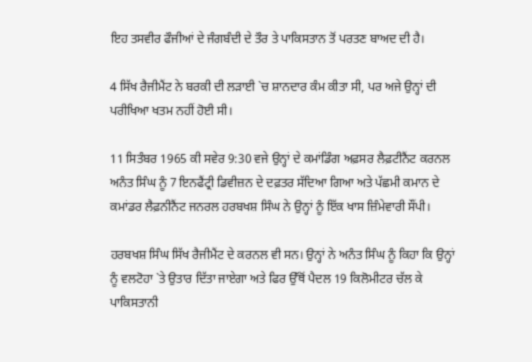ਇਹ ਤਸਵੀਰ ਫੌਜੀਆਂ ਦੇ ਜੰਗਬੰਦੀ ਦੇ ਤੌਰ ਤੇ ਪਾਕਿਸਤਾਨ ਤੋਂ ਪਰਤਣ ਬਾਅਦ ਦੀ ਹੈ।

4 ਸਿੱਖ ਰੈਜੀਮੈਂਟ ਨੇ ਬਰਕੀ ਦੀ ਲੜਾਈ `ਚ ਸ਼ਾਨਦਾਰ ਕੰਮ ਕੀਤਾ ਸੀ, ਪਰ ਅਜੇ ਉਨ੍ਹਾਂ ਦੀ ਪਰੀਖਿਆ ਖਤਮ ਨਹੀਂ ਹੋਈ ਸੀ।

11 ਸਿਤੰਬਰ 1965 ਕੀ ਸਵੇਰ 9:30 ਵਜੇ ਉਨ੍ਹਾਂ ਦੇ ਕਮਾਂਡਿੰਗ ਅਫ਼ਸਰ ਲੈਫ਼ਟੀਨੈਂਟ ਕਰਨਲ ਅਨੰਤ ਸਿੰਘ ਨੂੰ 7 ਇਨਫੈਂਟ੍ਰੀ ਡਿਵੀਜ਼ਨ ਦੇ ਦਫ਼ਤਰ ਸੱਦਿਆ ਗਿਆ ਅਤੇ ਪੱਛਮੀ ਕਮਾਨ ਦੇ ਕਮਾਂਡਰ ਲੈਫ਼ਨੀਨੈਂਟ ਜਨਰਲ ਹਰਬਖਸ਼ ਸਿੰਘ ਨੇ ਉਨ੍ਹਾਂ ਨੂੰ ਇੱਕ ਖਾਸ ਜ਼ਿੰਮੇਵਾਰੀ ਸੌਂਪੀ।

ਹਰਬਖਸ਼ ਸਿੰਘ ਸਿੱਖ ਰੈਜੀਮੈਂਟ ਦੇ ਕਰਨਲ ਵੀ ਸਨ। ਉਨ੍ਹਾਂ ਨੇ ਅਨੰਤ ਸਿੰਘ ਨੂੰ ਕਿਹਾ ਕਿ ਉਨ੍ਹਾਂ ਨੂੰ ਵਲਟੋਹਾ `ਤੇ ਉਤਾਰ ਦਿੱਤਾ ਜਾਏਗਾ ਅਤੇ ਫਿਰ ਉੱਥੋਂ ਪੈਦਲ 19 ਕਿਲੋਮੀਟਰ ਚੱਲ ਕੇ ਪਾਕਿਸਤਾਨੀ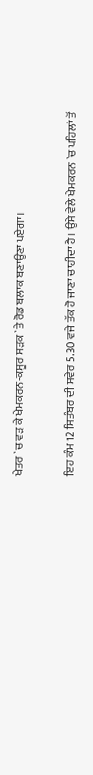ਖੇਤਰ `ਚ ਵੜ ਕੇ ਖੇਮਕਰਨ-ਕਸੂਰ ਸੜਕ `ਤੇ ਰੋਡ ਬਲਾਕ ਬਣਾਉਣਾ ਪਏਗਾ।

ਇਹ ਕੰਮ 12 ਸਿਤੰਬਰ ਦੀ ਸਵੇਰ 5.30 ਵਜੇ ਤੱਕ ਹੋ ਜਾਣਾ ਚਾਹੀਦਾ ਹੈ। ਉਸੇ ਵੇਲੇ ਖੇਮਕਰਨ `ਚ ਪਹਿਲਾਂ ਤੋਂ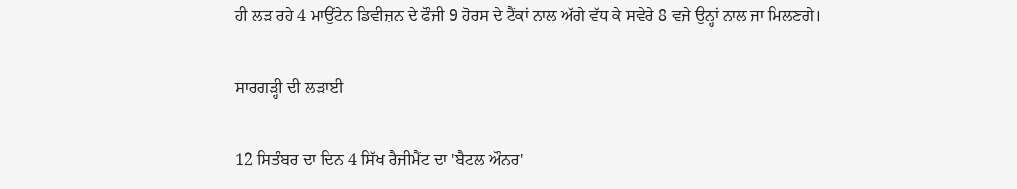ਹੀ ਲੜ ਰਹੇ 4 ਮਾਉਂਟੇਨ ਡਿਵੀਜ਼ਨ ਦੇ ਫੌਜੀ 9 ਹੋਰਸ ਦੇ ਟੈਂਕਾਂ ਨਾਲ ਅੱਗੇ ਵੱਧ ਕੇ ਸਵੇਰੇ 8 ਵਜੇ ਉਨ੍ਹਾਂ ਨਾਲ ਜਾ ਮਿਲਣਗੇ।

ਸਾਰਗੜ੍ਹੀ ਦੀ ਲੜਾਈ

12 ਸਿਤੰਬਰ ਦਾ ਦਿਨ 4 ਸਿੱਖ ਰੈਜੀਮੈਂਟ ਦਾ 'ਬੈਟਲ ਔਨਰ'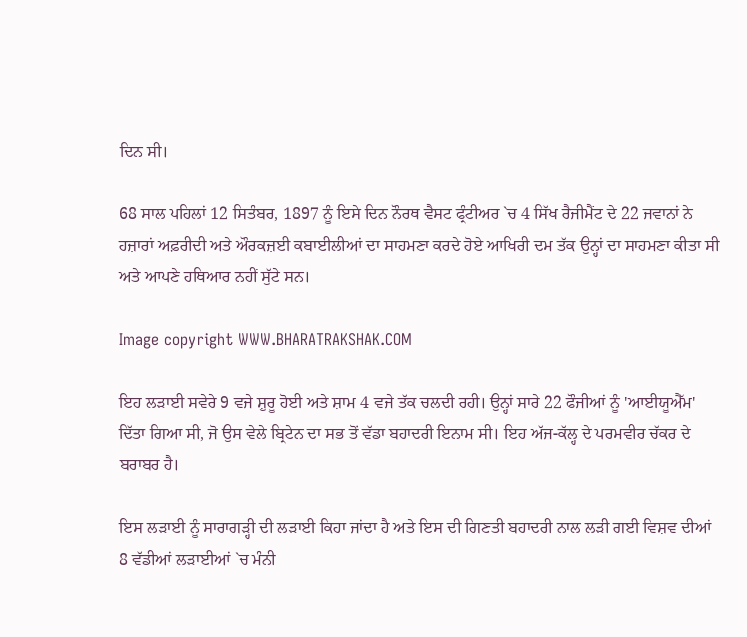ਦਿਨ ਸੀ।

68 ਸਾਲ ਪਹਿਲਾਂ 12 ਸਿਤੰਬਰ, 1897 ਨੂੰ ਇਸੇ ਦਿਨ ਨੌਰਥ ਵੈਸਟ ਫ੍ਰੰਟੀਅਰ `ਚ 4 ਸਿੱਖ ਰੈਜੀਮੈਂਟ ਦੇ 22 ਜਵਾਨਾਂ ਨੇ ਹਜ਼ਾਰਾਂ ਅਫ਼ਰੀਦੀ ਅਤੇ ਔਰਕਜ਼ਈ ਕਬਾਈਲੀਆਂ ਦਾ ਸਾਹਮਣਾ ਕਰਦੇ ਹੋਏ ਆਖਿਰੀ ਦਮ ਤੱਕ ਉਨ੍ਹਾਂ ਦਾ ਸਾਹਮਣਾ ਕੀਤਾ ਸੀ ਅਤੇ ਆਪਣੇ ਹਥਿਆਰ ਨਹੀਂ ਸੁੱਟੇ ਸਨ।

Image copyright WWW.BHARATRAKSHAK.COM

ਇਹ ਲੜਾਈ ਸਵੇਰੇ 9 ਵਜੇ ਸ਼ੁਰੂ ਹੋਈ ਅਤੇ ਸ਼ਾਮ 4 ਵਜੇ ਤੱਕ ਚਲਦੀ ਰਹੀ। ਉਨ੍ਹਾਂ ਸਾਰੇ 22 ਫੌਜੀਆਂ ਨੂੰ 'ਆਈਯੂਐੱਮ' ਦਿੱਤਾ ਗਿਆ ਸੀ, ਜੋ ਉਸ ਵੇਲੇ ਬ੍ਰਿਟੇਨ ਦਾ ਸਭ ਤੋਂ ਵੱਡਾ ਬਹਾਦਰੀ ਇਨਾਮ ਸੀ। ਇਹ ਅੱਜ-ਕੱਲ੍ਹ ਦੇ ਪਰਮਵੀਰ ਚੱਕਰ ਦੇ ਬਰਾਬਰ ਹੈ।

ਇਸ ਲੜਾਈ ਨੂੰ ਸਾਰਾਗੜ੍ਹੀ ਦੀ ਲੜਾਈ ਕਿਹਾ ਜਾਂਦਾ ਹੈ ਅਤੇ ਇਸ ਦੀ ਗਿਣਤੀ ਬਹਾਦਰੀ ਨਾਲ ਲੜੀ ਗਈ ਵਿਸ਼ਵ ਦੀਆਂ 8 ਵੱਡੀਆਂ ਲੜਾਈਆਂ `ਚ ਮੰਨੀ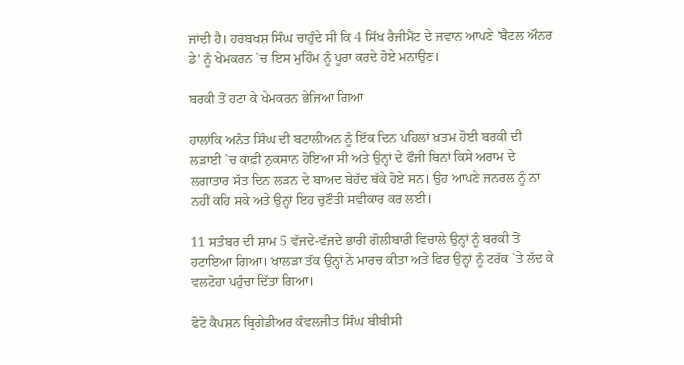ਜਾਂਦੀ ਹੈ। ਹਰਬਖਸ਼ ਸਿੰਘ ਚਾਹੁੰਦੇ ਸੀ ਕਿ 4 ਸਿੱਖ ਰੈਜੀਮੈਂਟ ਦੇ ਜਵਾਨ ਆਪਣੇ 'ਬੈਟਲ ਔਨਰ ਡੇ' ਨੂੰ ਖੇਮਕਰਨ `ਚ ਇਸ ਮੁਹਿੰਮ ਨੂੰ ਪੂਰਾ ਕਰਦੇ ਹੋਏ ਮਨਾਉਣ।

ਬਰਕੀ ਤੋਂ ਹਟਾ ਕੇ ਖੇਮਕਰਨ ਭੇਜਿਆ ਗਿਆ

ਹਾਲਾਂਕਿ ਅਨੰਤ ਸਿੰਘ ਦੀ ਬਟਾਲੀਅਨ ਨੂੰ ਇੱਕ ਦਿਨ ਪਹਿਲਾਂ ਖ਼ਤਮ ਹੋਈ ਬਰਕੀ ਦੀ ਲੜਾਈ `ਚ ਕਾਫ਼ੀ ਨੁਕਸਾਨ ਹੋਇਆ ਸੀ ਅਤੇ ਉਨ੍ਹਾਂ ਦੇ ਫੌਜੀ ਬਿਨਾਂ ਕਿਸੇ ਅਰਾਮ ਦੇ ਲਗਾਤਾਰ ਸੱਤ ਦਿਨ ਲੜਨ ਦੇ ਬਾਅਦ ਬੇਹੱਦ ਥੱਕੇ ਹੋਏ ਸਨ। ਉਹ ਆਪਣੇ ਜਨਰਲ ਨੂੰ ਨਾ ਨਹੀਂ ਕਹਿ ਸਕੇ ਅਤੇ ਉਨ੍ਹਾਂ ਇਹ ਚੁਣੌਤੀ ਸਵੀਕਾਰ ਕਰ ਲਈ।

11 ਸਤੰਬਰ ਦੀ ਸ਼ਾਮ 5 ਵੱਜਦੇ-ਵੱਜਦੇ ਭਾਰੀ ਗੋਲੀਬਾਰੀ ਵਿਚਾਲੇ ਉਨ੍ਹਾਂ ਨੂੰ ਬਰਕੀ ਤੋਂ ਹਟਾਇਆ ਗਿਆ। ਖਾਲੜਾ ਤੱਕ ਉਨ੍ਹਾਂ ਨੇ ਮਾਰਚ ਕੀਤਾ ਅਤੇ ਫਿਰ ਉਨ੍ਹਾਂ ਨੂੰ ਟਰੱਕ `ਤੇ ਲੱਦ ਕੇ ਵਲਟੋਹਾ ਪਹੁੰਚਾ ਦਿੱਤਾ ਗਿਆ।

ਫੋਟੋ ਕੈਪਸ਼ਨ ਬ੍ਰਿਗੇਡੀਅਰ ਕੰਵਲਜੀਤ ਸਿੰਘ ਬੀਬੀਸੀ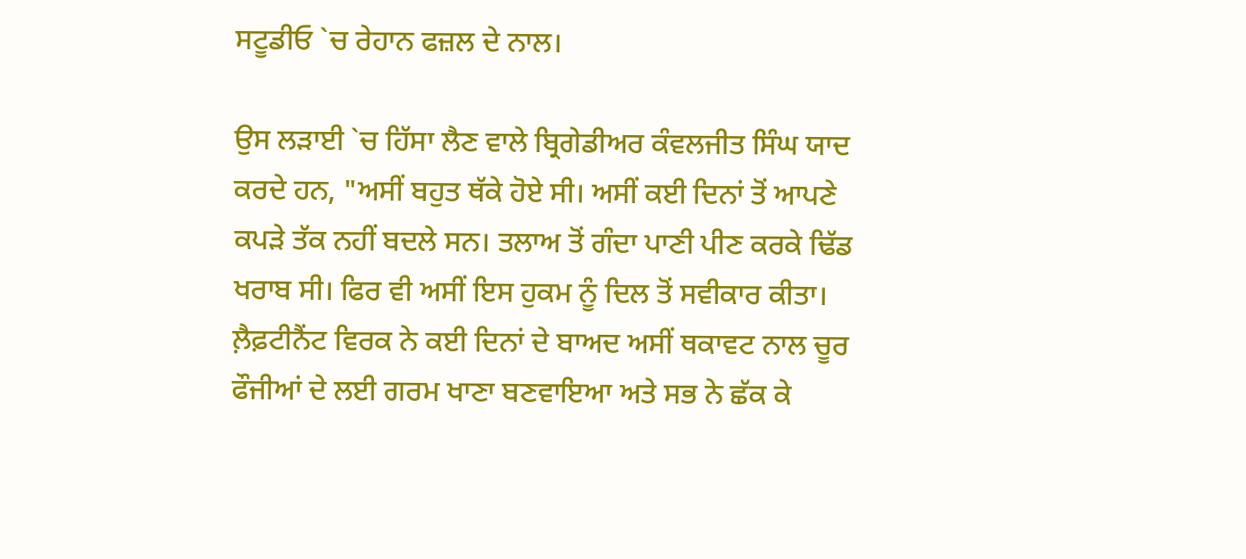ਸਟੂਡੀਓ `ਚ ਰੇਹਾਨ ਫਜ਼ਲ ਦੇ ਨਾਲ।

ਉਸ ਲੜਾਈ `ਚ ਹਿੱਸਾ ਲੈਣ ਵਾਲੇ ਬ੍ਰਿਗੇਡੀਅਰ ਕੰਵਲਜੀਤ ਸਿੰਘ ਯਾਦ ਕਰਦੇ ਹਨ, "ਅਸੀਂ ਬਹੁਤ ਥੱਕੇ ਹੋਏ ਸੀ। ਅਸੀਂ ਕਈ ਦਿਨਾਂ ਤੋਂ ਆਪਣੇ ਕਪੜੇ ਤੱਕ ਨਹੀਂ ਬਦਲੇ ਸਨ। ਤਲਾਅ ਤੋਂ ਗੰਦਾ ਪਾਣੀ ਪੀਣ ਕਰਕੇ ਢਿੱਡ ਖਰਾਬ ਸੀ। ਫਿਰ ਵੀ ਅਸੀਂ ਇਸ ਹੁਕਮ ਨੂੰ ਦਿਲ ਤੋਂ ਸਵੀਕਾਰ ਕੀਤਾ। ਲ਼ੈਫ਼ਟੀਨੈਂਟ ਵਿਰਕ ਨੇ ਕਈ ਦਿਨਾਂ ਦੇ ਬਾਅਦ ਅਸੀਂ ਥਕਾਵਟ ਨਾਲ ਚੂਰ ਫੌਜੀਆਂ ਦੇ ਲਈ ਗਰਮ ਖਾਣਾ ਬਣਵਾਇਆ ਅਤੇ ਸਭ ਨੇ ਛੱਕ ਕੇ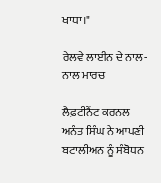ਖਾਧਾ।"

ਰੇਲਵੇ ਲਾਈਨ ਦੇ ਨਾਲ-ਨਾਲ ਮਾਰਚ

ਲੈਫ਼ਟੀਨੈਂਟ ਕਰਨਲ ਅਨੰਤ ਸਿੰਘ ਨੇ ਆਪਣੀ ਬਟਾਲੀਅਨ ਨੂੰ ਸੰਬੋਧਨ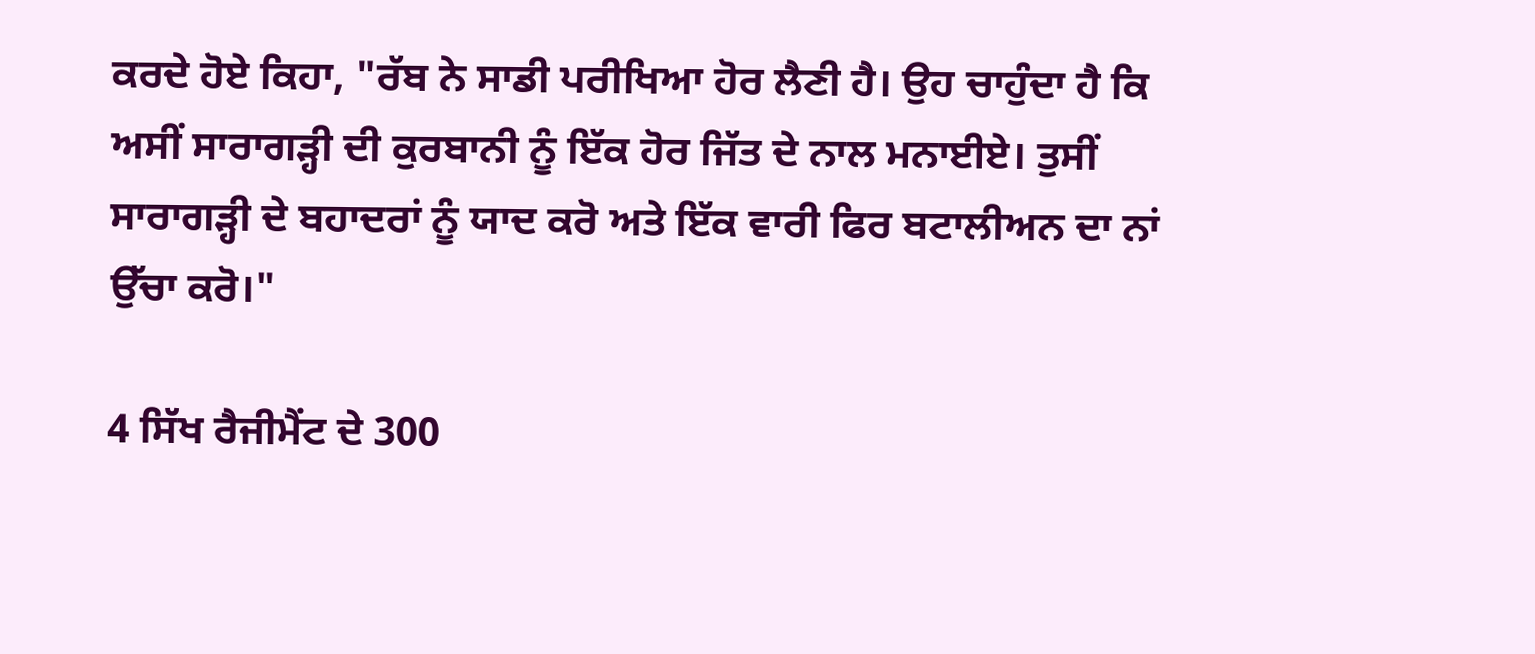ਕਰਦੇ ਹੋਏ ਕਿਹਾ, "ਰੱਬ ਨੇ ਸਾਡੀ ਪਰੀਖਿਆ ਹੋਰ ਲੈਣੀ ਹੈ। ਉਹ ਚਾਹੁੰਦਾ ਹੈ ਕਿ ਅਸੀਂ ਸਾਰਾਗੜ੍ਹੀ ਦੀ ਕੁਰਬਾਨੀ ਨੂੰ ਇੱਕ ਹੋਰ ਜਿੱਤ ਦੇ ਨਾਲ ਮਨਾਈਏ। ਤੁਸੀਂ ਸਾਰਾਗੜ੍ਹੀ ਦੇ ਬਹਾਦਰਾਂ ਨੂੰ ਯਾਦ ਕਰੋ ਅਤੇ ਇੱਕ ਵਾਰੀ ਫਿਰ ਬਟਾਲੀਅਨ ਦਾ ਨਾਂ ਉੱਚਾ ਕਰੋ।"

4 ਸਿੱਖ ਰੈਜੀਮੈਂਟ ਦੇ 300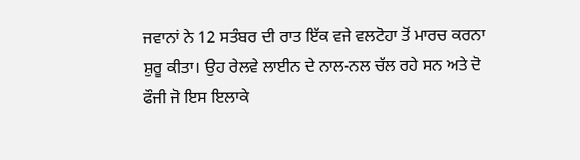ਜਵਾਨਾਂ ਨੇ 12 ਸਤੰਬਰ ਦੀ ਰਾਤ ਇੱਕ ਵਜੇ ਵਲਟੋਹਾ ਤੋਂ ਮਾਰਚ ਕਰਨਾ ਸ਼ੁਰੂ ਕੀਤਾ। ਉਹ ਰੇਲਵੇ ਲਾਈਨ ਦੇ ਨਾਲ-ਨਲ ਚੱਲ ਰਹੇ ਸਨ ਅਤੇ ਦੋ ਫੌਜੀ ਜੋ ਇਸ ਇਲਾਕੇ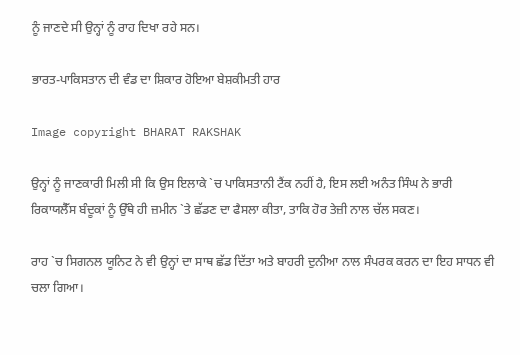ਨੂੰ ਜਾਣਦੇ ਸੀ ਉਨ੍ਹਾਂ ਨੂੰ ਰਾਹ ਦਿਖਾ ਰਹੇ ਸਨ।

ਭਾਰਤ-ਪਾਕਿਸਤਾਨ ਦੀ ਵੰਡ ਦਾ ਸ਼ਿਕਾਰ ਹੋਇਆ ਬੇਸ਼ਕੀਮਤੀ ਹਾਰ

Image copyright BHARAT RAKSHAK

ਉਨ੍ਹਾਂ ਨੂੰ ਜਾਣਕਾਰੀ ਮਿਲੀ ਸੀ ਕਿ ਉਸ ਇਲਾਕੇ `ਚ ਪਾਕਿਸਤਾਨੀ ਟੈਂਕ ਨਹੀਂ ਹੈ, ਇਸ ਲਈ ਅਨੰਤ ਸਿੰਘ ਨੇ ਭਾਰੀ ਰਿਕਾਯਲੈੱਸ ਬੰਦੂਕਾਂ ਨੂੰ ਉੱਥੇ ਹੀ ਜ਼ਮੀਨ `ਤੇ ਛੱਡਣ ਦਾ ਫੈਸਲਾ ਕੀਤਾ, ਤਾਕਿ ਹੋਰ ਤੇਜ਼ੀ ਨਾਲ ਚੱਲ ਸਕਣ।

ਰਾਹ `ਚ ਸਿਗਨਲ ਯੂਨਿਟ ਨੇ ਵੀ ਉਨ੍ਹਾਂ ਦਾ ਸਾਥ ਛੱਡ ਦਿੱਤਾ ਅਤੇ ਬਾਹਰੀ ਦੁਨੀਆ ਨਾਲ ਸੰਪਰਕ ਕਰਨ ਦਾ ਇਹ ਸਾਧਨ ਵੀ ਚਲਾ ਗਿਆ।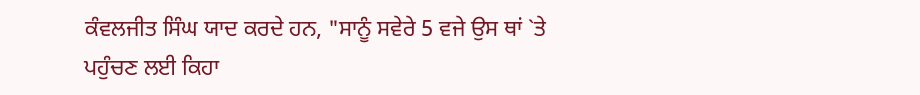ਕੰਵਲਜੀਤ ਸਿੰਘ ਯਾਦ ਕਰਦੇ ਹਨ, "ਸਾਨੂੰ ਸਵੇਰੇ 5 ਵਜੇ ਉਸ ਥਾਂ `ਤੇ ਪਹੁੰਚਣ ਲਈ ਕਿਹਾ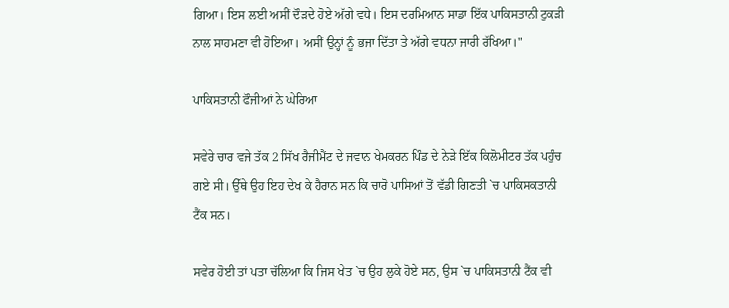ਗਿਆ। ਇਸ ਲਈ ਅਸੀਂ ਦੌੜਦੇ ਹੋਏ ਅੱਗੇ ਵਧੇ। ਇਸ ਦਰਮਿਆਨ ਸਾਡਾ ਇੱਕ ਪਾਕਿਸਤਾਨੀ ਟੁਕੜੀ ਨਾਲ ਸਾਹਮਣਾ ਵੀ ਹੋਇਆ। ਅਸੀਂ ਉਨ੍ਹਾਂ ਨੂੰ ਭਜਾ ਦਿੱਤਾ ਤੇ ਅੱਗੇ ਵਧਨਾ ਜਾਰੀ ਰੱਖਿਆ।"

ਪਾਕਿਸਤਾਨੀ ਫੌਜੀਆਂ ਨੇ ਘੇਰਿਆ

ਸਵੇਰੇ ਚਾਰ ਵਜੇ ਤੱਕ 2 ਸਿੱਖ ਰੈਜੀਮੈਂਟ ਦੇ ਜਵਾਨ ਖੇਮਕਰਨ ਪਿੰਡ ਦੇ ਨੇੜੇ ਇੱਕ ਕਿਲੋਮੀਟਰ ਤੱਕ ਪਹੁੰਚ ਗਏ ਸੀ। ਉੱਥੇ ਉਹ ਇਹ ਦੇਖ ਕੇ ਹੈਰਾਨ ਸਨ ਕਿ ਚਾਰੋ ਪਾਸਿਆਂ ਤੋਂ ਵੱਡੀ ਗਿਣਤੀ `ਚ ਪਾਕਿਸਕਤਾਨੀ ਟੈਂਕ ਸਨ।

ਸਵੇਰ ਹੋਈ ਤਾਂ ਪਤਾ ਚੱਲਿਆ ਕਿ ਜਿਸ ਖੇਤ `ਚ ਉਹ ਲੁਕੇ ਹੋਏ ਸਨ, ਉਸ `ਚ ਪਾਕਿਸਤਾਨੀ ਟੈਂਕ ਵੀ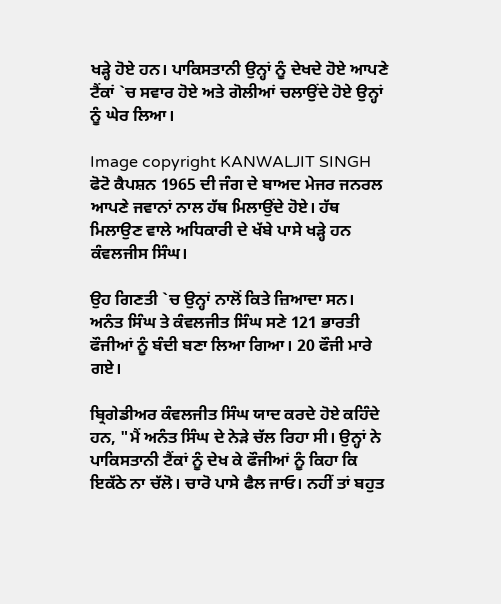ਖੜ੍ਹੇ ਹੋਏ ਹਨ। ਪਾਕਿਸਤਾਨੀ ਉਨ੍ਹਾਂ ਨੂੰ ਦੇਖਦੇ ਹੋਏ ਆਪਣੇ ਟੈਂਕਾਂ `ਚ ਸਵਾਰ ਹੋਏ ਅਤੇ ਗੋਲੀਆਂ ਚਲਾਉਂਦੇ ਹੋਏ ਉਨ੍ਹਾਂ ਨੂੰ ਘੇਰ ਲਿਆ।

Image copyright KANWALJIT SINGH
ਫੋਟੋ ਕੈਪਸ਼ਨ 1965 ਦੀ ਜੰਗ ਦੇ ਬਾਅਦ ਮੇਜਰ ਜਨਰਲ ਆਪਣੇ ਜਵਾਨਾਂ ਨਾਲ ਹੱਥ ਮਿਲਾਉਂਦੇ ਹੋਏ। ਹੱਥ ਮਿਲਾਉਣ ਵਾਲੇ ਅਧਿਕਾਰੀ ਦੇ ਖੱਬੇ ਪਾਸੇ ਖੜ੍ਹੇ ਹਨ ਕੰਵਲਜੀਸ ਸਿੰਘ।

ਉਹ ਗਿਣਤੀ `ਚ ਉਨ੍ਹਾਂ ਨਾਲੋਂ ਕਿਤੇ ਜ਼ਿਆਦਾ ਸਨ। ਅਨੰਤ ਸਿੰਘ ਤੇ ਕੰਵਲਜੀਤ ਸਿੰਘ ਸਣੇ 121 ਭਾਰਤੀ ਫੌਜੀਆਂ ਨੂੰ ਬੰਦੀ ਬਣਾ ਲਿਆ ਗਿਆ। 20 ਫੌਜੀ ਮਾਰੇ ਗਏ।

ਬ੍ਰਿਗੇਡੀਅਰ ਕੰਵਲਜੀਤ ਸਿੰਘ ਯਾਦ ਕਰਦੇ ਹੋਏ ਕਹਿੰਦੇ ਹਨ, "ਮੈਂ ਅਨੰਤ ਸਿੰਘ ਦੇ ਨੇੜੇ ਚੱਲ ਰਿਹਾ ਸੀ। ਉਨ੍ਹਾਂ ਨੇ ਪਾਕਿਸਤਾਨੀ ਟੈਂਕਾਂ ਨੂੰ ਦੇਖ ਕੇ ਫੌਜੀਆਂ ਨੂੰ ਕਿਹਾ ਕਿ ਇਕੱਠੇ ਨਾ ਚੱਲੋ। ਚਾਰੋ ਪਾਸੇ ਫੈਲ ਜਾਓ। ਨਹੀਂ ਤਾਂ ਬਹੁਤ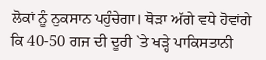ਲੋਕਾਂ ਨੂੰ ਨੁਕਸਾਨ ਪਹੁੰਚੇਗਾ। ਥੋੜਾ ਅੱਗੇ ਵਧੇ ਹੋਵਾਂਗੇ ਕਿ 40-50 ਗਜ ਦੀ ਦੂਰੀ `ਤੇ ਖੜ੍ਹੇ ਪਾਕਿਸਤਾਨੀ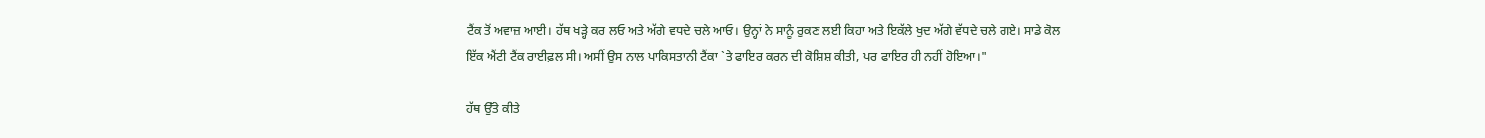ਟੈਂਕ ਤੋਂ ਅਵਾਜ਼ ਆਈ। ਹੱਥ ਖੜ੍ਹੇ ਕਰ ਲਓ ਅਤੇ ਅੱਗੇ ਵਧਦੇ ਚਲੇ ਆਓ। ਉਨ੍ਹਾਂ ਨੇ ਸਾਨੂੰ ਰੁਕਣ ਲਈ ਕਿਹਾ ਅਤੇ ਇਕੱਲੇ ਖੁਦ ਅੱਗੇ ਵੱਧਦੇ ਚਲੇ ਗਏ। ਸਾਡੇ ਕੋਲ ਇੱਕ ਐਂਟੀ ਟੈਂਕ ਰਾਈਫ਼ਲ ਸੀ। ਅਸੀਂ ਉਸ ਨਾਲ ਪਾਕਿਸਤਾਨੀ ਟੈਂਕਾ `ਤੇ ਫਾਇਰ ਕਰਨ ਦੀ ਕੋਸ਼ਿਸ਼ ਕੀਤੀ, ਪਰ ਫਾਇਰ ਹੀ ਨਹੀਂ ਹੋਇਆ।"

ਹੱਥ ਉੱਤੇ ਕੀਤੇ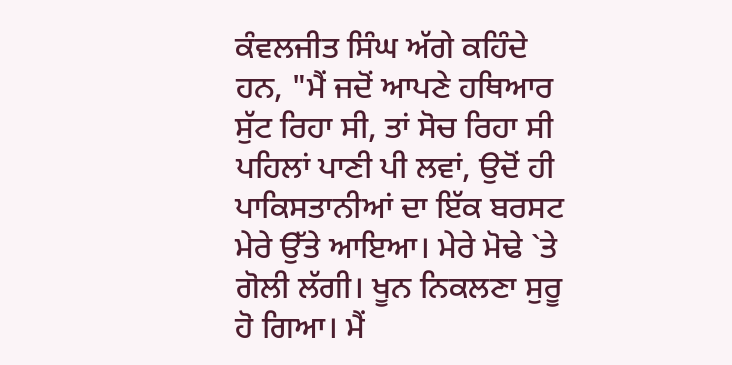ਕੰਵਲਜੀਤ ਸਿੰਘ ਅੱਗੇ ਕਹਿੰਦੇ ਹਨ, "ਮੈਂ ਜਦੋਂ ਆਪਣੇ ਹਥਿਆਰ ਸੁੱਟ ਰਿਹਾ ਸੀ, ਤਾਂ ਸੋਚ ਰਿਹਾ ਸੀ ਪਹਿਲਾਂ ਪਾਣੀ ਪੀ ਲਵਾਂ, ਉਦੋਂ ਹੀ ਪਾਕਿਸਤਾਨੀਆਂ ਦਾ ਇੱਕ ਬਰਸਟ ਮੇਰੇ ਉੱਤੇ ਆਇਆ। ਮੇਰੇ ਮੋਢੇ `ਤੇ ਗੋਲੀ ਲੱਗੀ। ਖੂਨ ਨਿਕਲਣਾ ਸੁਰੂ ਹੋ ਗਿਆ। ਮੈਂ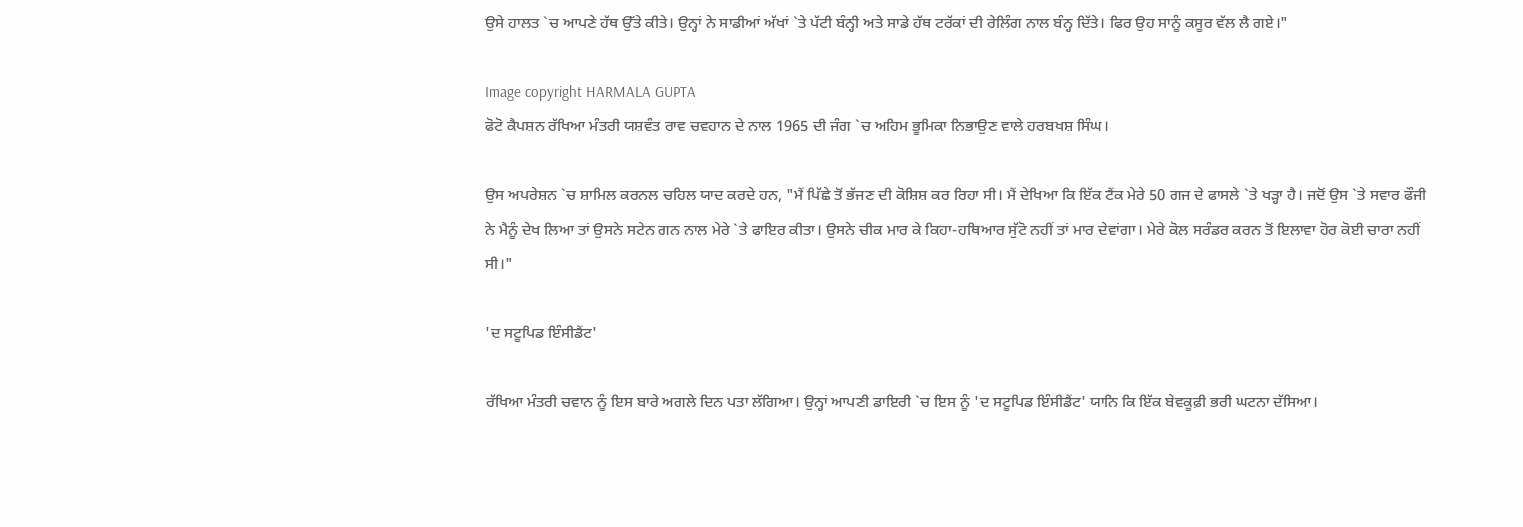ਉਸੇ ਹਾਲਤ `ਚ ਆਪਣੇ ਹੱਥ ਉੱਤੇ ਕੀਤੇ। ਉਨ੍ਹਾਂ ਨੇ ਸਾਡੀਆਂ ਅੱਖਾਂ `ਤੇ ਪੱਟੀ ਬੰਨ੍ਹੀ ਅਤੇ ਸਾਡੇ ਹੱਥ ਟਰੱਕਾਂ ਦੀ ਰੇਲਿੰਗ ਨਾਲ ਬੰਨ੍ਹ ਦਿੱਤੇ। ਫਿਰ ਉਹ ਸਾਨੂੰ ਕਸੂਰ ਵੱਲ ਲੈ ਗਏ।"

Image copyright HARMALA GUPTA
ਫੋਟੋ ਕੈਪਸ਼ਨ ਰੱਖਿਆ ਮੰਤਰੀ ਯਸ਼ਵੰਤ ਰਾਵ ਚਵਹਾਨ ਦੇ ਨਾਲ 1965 ਦੀ ਜੰਗ `ਚ ਅਹਿਮ ਭੂਮਿਕਾ ਨਿਭਾਉਣ ਵਾਲੇ ਹਰਬਖਸ਼ ਸਿੰਘ।

ਉਸ ਅਪਰੇਸ਼ਨ `ਚ ਸ਼ਾਮਿਲ ਕਰਨਲ ਚਹਿਲ ਯਾਦ ਕਰਦੇ ਹਨ, "ਮੈਂ ਪਿੱਛੇ ਤੋਂ ਭੱਜਣ ਦੀ ਕੋਸ਼ਿਸ਼ ਕਰ ਰਿਹਾ ਸੀ। ਮੈਂ ਦੇਖਿਆ ਕਿ ਇੱਕ ਟੈਂਕ ਮੇਰੇ 50 ਗਜ ਦੇ ਫਾਸਲੇ `ਤੇ ਖੜ੍ਹਾ ਹੈ। ਜਦੋਂ ਉਸ `ਤੇ ਸਵਾਰ ਫੌਜੀ ਨੇ ਮੈਨੂੰ ਦੇਖ ਲਿਆ ਤਾਂ ਉਸਨੇ ਸਟੇਨ ਗਨ ਨਾਲ ਮੇਰੇ `ਤੇ ਫਾਇਰ ਕੀਤਾ। ਉਸਨੇ ਚੀਕ ਮਾਰ ਕੇ ਕਿਹਾ-ਹਥਿਆਰ ਸੁੱਟੋ ਨਹੀਂ ਤਾਂ ਮਾਰ ਦੇਵਾਂਗਾ। ਮੇਰੇ ਕੋਲ ਸਰੰਡਰ ਕਰਨ ਤੋਂ ਇਲਾਵਾ ਹੋਰ ਕੋਈ ਚਾਰਾ ਨਹੀਂ ਸੀ।"

'ਦ ਸਟੂਪਿਡ ਇੰਸੀਡੈਂਟ'

ਰੱਖਿਆ ਮੰਤਰੀ ਚਵਾਨ ਨੂੰ ਇਸ ਬਾਰੇ ਅਗਲੇ ਦਿਨ ਪਤਾ ਲੱਗਿਆ। ਉਨ੍ਹਾਂ ਆਪਣੀ ਡਾਇਰੀ `ਚ ਇਸ ਨੂੰ 'ਦ ਸਟੂਪਿਡ ਇੰਸੀਡੈਂਟ' ਯਾਨਿ ਕਿ ਇੱਕ ਬੇਵਕੂਫ਼ੀ ਭਰੀ ਘਟਨਾ ਦੱਸਿਆ।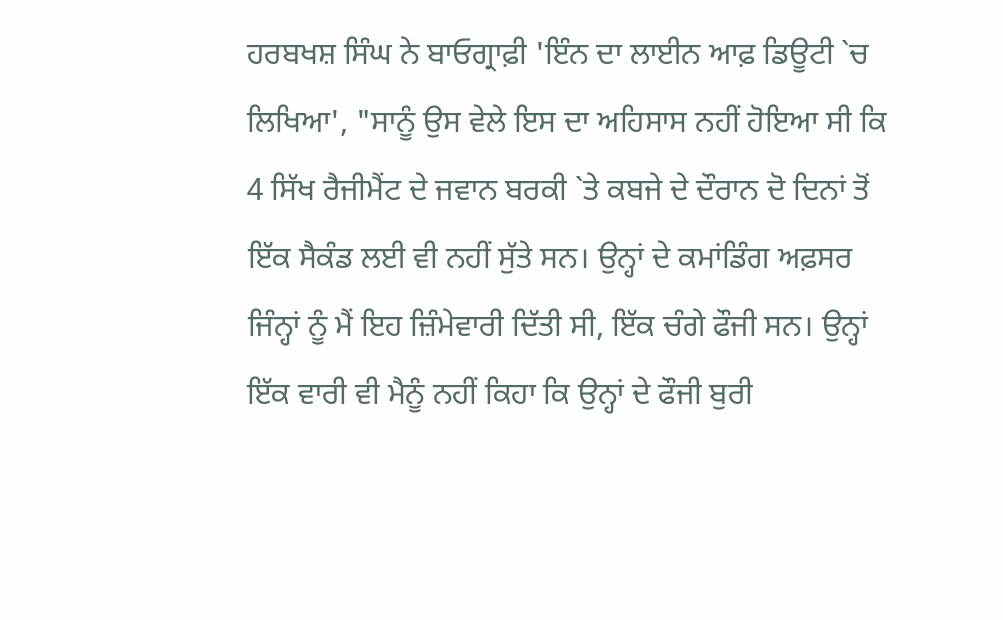ਹਰਬਖਸ਼ ਸਿੰਘ ਨੇ ਬਾਓਗ੍ਰਾਫ਼ੀ 'ਇੰਨ ਦਾ ਲਾਈਨ ਆਫ਼ ਡਿਊਟੀ `ਚ ਲਿਖਿਆ', "ਸਾਨੂੰ ਉਸ ਵੇਲੇ ਇਸ ਦਾ ਅਹਿਸਾਸ ਨਹੀਂ ਹੋਇਆ ਸੀ ਕਿ 4 ਸਿੱਖ ਰੈਜੀਮੈਂਟ ਦੇ ਜਵਾਨ ਬਰਕੀ `ਤੇ ਕਬਜੇ ਦੇ ਦੌਰਾਨ ਦੋ ਦਿਨਾਂ ਤੋਂ ਇੱਕ ਸੈਕੰਡ ਲਈ ਵੀ ਨਹੀਂ ਸੁੱਤੇ ਸਨ। ਉਨ੍ਹਾਂ ਦੇ ਕਮਾਂਡਿੰਗ ਅਫ਼ਸਰ ਜਿੰਨ੍ਹਾਂ ਨੂੰ ਮੈਂ ਇਹ ਜ਼ਿੰਮੇਵਾਰੀ ਦਿੱਤੀ ਸੀ, ਇੱਕ ਚੰਗੇ ਫੌਜੀ ਸਨ। ਉਨ੍ਹਾਂ ਇੱਕ ਵਾਰੀ ਵੀ ਮੈਨੂੰ ਨਹੀਂ ਕਿਹਾ ਕਿ ਉਨ੍ਹਾਂ ਦੇ ਫੌਜੀ ਬੁਰੀ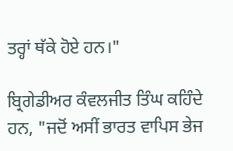ਤਰ੍ਹਾਂ ਥੱਕੇ ਹੋਏ ਹਨ।"

ਬ੍ਰਿਗੇਡੀਅਰ ਕੰਵਲਜੀਤ ਤਿੰਘ ਕਹਿੰਦੇ ਹਨ, "ਜਦੋਂ ਅਸੀਂ ਭਾਰਤ ਵਾਪਿਸ ਭੇਜ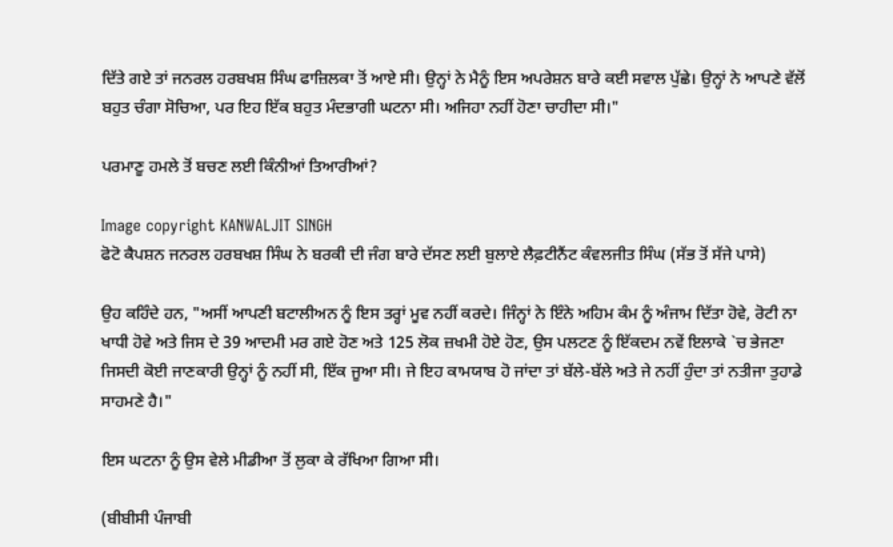ਦਿੱਤੇ ਗਏ ਤਾਂ ਜਨਰਲ ਹਰਬਖਸ਼ ਸਿੰਘ ਫਾਜ਼ਿਲਕਾ ਤੋਂ ਆਏ ਸੀ। ਉਨ੍ਹਾਂ ਨੇ ਮੈਨੂੰ ਇਸ ਅਪਰੇਸ਼ਨ ਬਾਰੇ ਕਈ ਸਵਾਲ ਪੁੱਛੇ। ਉਨ੍ਹਾਂ ਨੇ ਆਪਣੇ ਵੱਲੋਂ ਬਹੁਤ ਚੰਗਾ ਸੋਚਿਆ, ਪਰ ਇਹ ਇੱਕ ਬਹੁਤ ਮੰਦਭਾਗੀ ਘਟਨਾ ਸੀ। ਅਜਿਹਾ ਨਹੀਂ ਹੋਣਾ ਚਾਹੀਦਾ ਸੀ।"

ਪਰਮਾਣੂ ਹਮਲੇ ਤੋਂ ਬਚਣ ਲਈ ਕਿੰਨੀਆਂ ਤਿਆਰੀਆਂ?

Image copyright KANWALJIT SINGH
ਫੋਟੋ ਕੈਪਸ਼ਨ ਜਨਰਲ ਹਰਬਖਸ਼ ਸਿੰਘ ਨੇ ਬਰਕੀ ਦੀ ਜੰਗ ਬਾਰੇ ਦੱਸਣ ਲਈ ਬੁਲਾਏ ਲੈਫ਼ਟੀਨੈਂਟ ਕੰਵਲਜੀਤ ਸਿੰਘ (ਸੱਭ ਤੋਂ ਸੱਜੇ ਪਾਸੇ)

ਉਹ ਕਹਿੰਦੇ ਹਨ, "ਅਸੀਂ ਆਪਣੀ ਬਟਾਲੀਅਨ ਨੂੰ ਇਸ ਤਰ੍ਹਾਂ ਮੂਵ ਨਹੀਂ ਕਰਦੇ। ਜਿੰਨ੍ਹਾਂ ਨੇ ਇੰਨੇ ਅਹਿਮ ਕੰਮ ਨੂੰ ਅੰਜਾਮ ਦਿੱਤਾ ਹੋਵੇ, ਰੋਟੀ ਨਾ ਖਾਧੀ ਹੋਵੇ ਅਤੇ ਜਿਸ ਦੇ 39 ਆਦਮੀ ਮਰ ਗਏ ਹੋਣ ਅਤੇ 125 ਲੋਕ ਜ਼ਖਮੀ ਹੋਏ ਹੋਣ, ਉਸ ਪਲਟਣ ਨੂੰ ਇੱਕਦਮ ਨਵੇਂ ਇਲਾਕੇ `ਚ ਭੇਜਣਾ ਜਿਸਦੀ ਕੋਈ ਜਾਣਕਾਰੀ ਉਨ੍ਹਾਂ ਨੂੰ ਨਹੀਂ ਸੀ, ਇੱਕ ਜੂਆ ਸੀ। ਜੇ ਇਹ ਕਾਮਯਾਬ ਹੋ ਜਾਂਦਾ ਤਾਂ ਬੱਲੇ-ਬੱਲੇ ਅਤੇ ਜੇ ਨਹੀਂ ਹੁੰਦਾ ਤਾਂ ਨਤੀਜਾ ਤੁਹਾਡੇ ਸਾਹਮਣੇ ਹੈ।"

ਇਸ ਘਟਨਾ ਨੂੰ ਉਸ ਵੇਲੇ ਮੀਡੀਆ ਤੋਂ ਲੁਕਾ ਕੇ ਰੱਖਿਆ ਗਿਆ ਸੀ।

(ਬੀਬੀਸੀ ਪੰਜਾਬੀ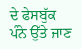ਦੇ ਫੇਸਬੁੱਕ ਪੰਨੇ ਉੱਤੇ ਜਾਣ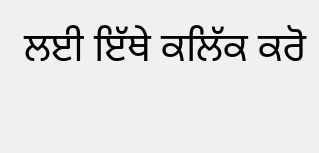ਲਈ ਇੱਥੇ ਕਲਿੱਕ ਕਰੋ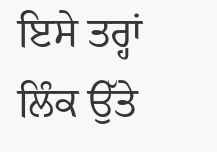ਇਸੇ ਤਰ੍ਹਾਂ ਲਿੰਕ ਉੱਤੇ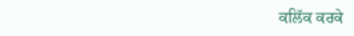ਕਲਿੱਕ ਕਰਕੇ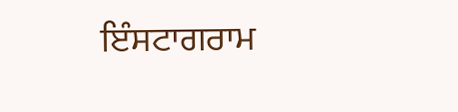ਇੰਸਟਾਗਰਾਮ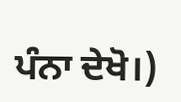ਪੰਨਾ ਦੇਖੋ।)